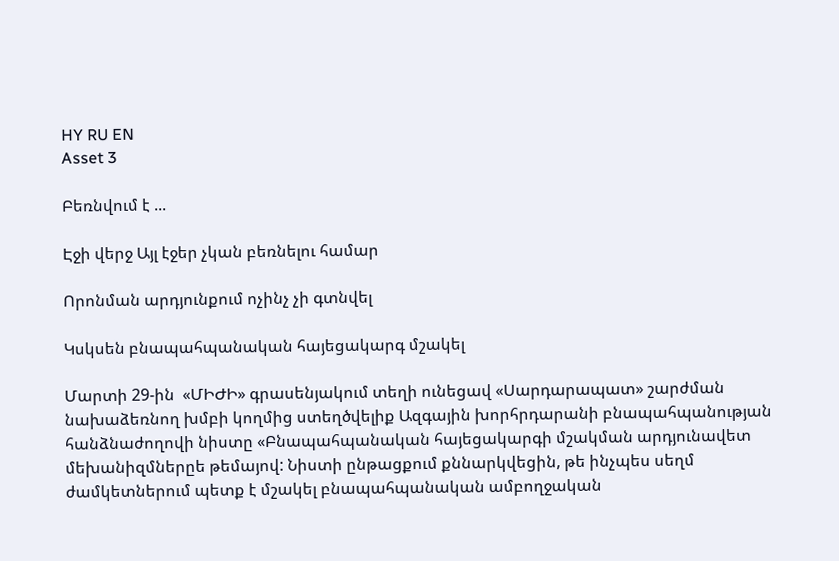HY RU EN
Asset 3

Բեռնվում է ...

Էջի վերջ Այլ էջեր չկան բեռնելու համար

Որոնման արդյունքում ոչինչ չի գտնվել

Կսկսեն բնապահպանական հայեցակարգ մշակել

Մարտի 29-ին  «ՄԻԺԻ» գրասենյակում տեղի ունեցավ «Սարդարապատ» շարժման նախաձեռնող խմբի կողմից ստեղծվելիք Ազգային խորհրդարանի բնապահպանության հանձնաժողովի նիստը «Բնապահպանական հայեցակարգի մշակման արդյունավետ մեխանիզմներըե թեմայով: Նիստի ընթացքում քննարկվեցին, թե ինչպես սեղմ ժամկետներում պետք է մշակել բնապահպանական ամբողջական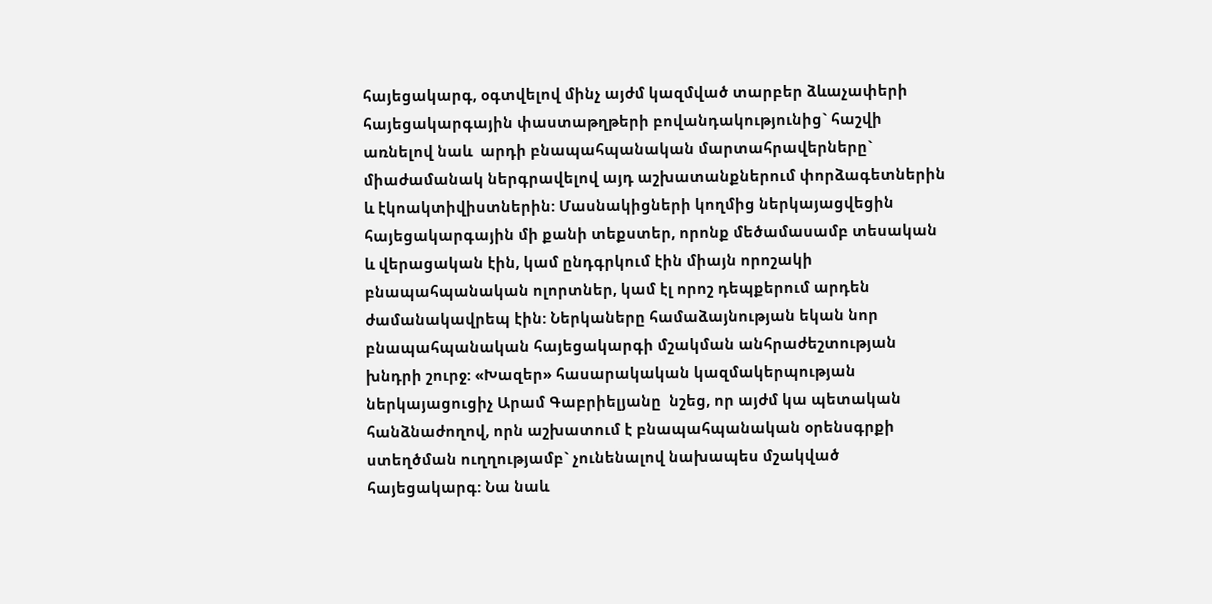հայեցակարգ, օգտվելով մինչ այժմ կազմված տարբեր ձևաչափերի հայեցակարգային փաստաթղթերի բովանդակությունից` հաշվի առնելով նաև  արդի բնապահպանական մարտահրավերները` միաժամանակ ներգրավելով այդ աշխատանքներում փորձագետներին և էկոակտիվիստներին: Մասնակիցների կողմից ներկայացվեցին հայեցակարգային մի քանի տեքստեր, որոնք մեծամասամբ տեսական և վերացական էին, կամ ընդգրկում էին միայն որոշակի բնապահպանական ոլորտներ, կամ էլ որոշ դեպքերում արդեն ժամանակավրեպ էին: Ներկաները համաձայնության եկան նոր բնապահպանական հայեցակարգի մշակման անհրաժեշտության խնդրի շուրջ: «Խազեր» հասարակական կազմակերպության ներկայացուցիչ Արամ Գաբրիելյանը  նշեց, որ այժմ կա պետական հանձնաժողով, որն աշխատում է բնապահպանական օրենսգրքի ստեղծման ուղղությամբ` չունենալով նախապես մշակված հայեցակարգ: Նա նաև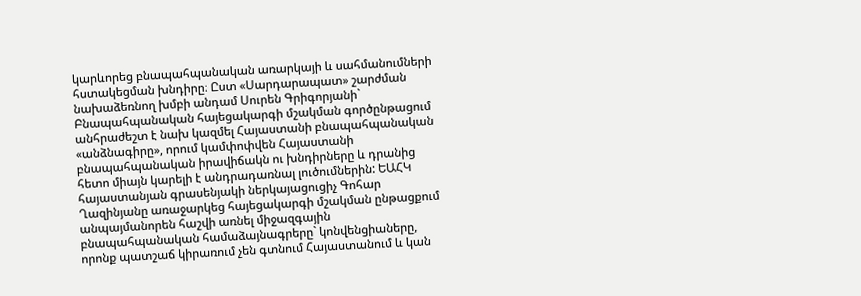կարևորեց բնապահպանական առարկայի և սահմանումների հստակեցման խնդիրը։ Ըստ «Սարդարապատ» շարժման նախաձեռնող խմբի անդամ Սուրեն Գրիգորյանի` Բնապահպանական հայեցակարգի մշակման գործընթացում անհրաժեշտ է նախ կազմել Հայաստանի բնապահպանական «անձնագիրը», որում կամփոփվեն Հայաստանի բնապահպանական իրավիճակն ու խնդիրները և դրանից հետո միայն կարելի է անդրադառնալ լուծումներին: ԵԱՀԿ հայաստանյան գրասենյակի ներկայացուցիչ Գոհար Ղազինյանը առաջարկեց հայեցակարգի մշակման ընթացքում անպայմանորեն հաշվի առնել միջազգային բնապահպանական համաձայնագրերը` կոնվենցիաները, որոնք պատշաճ կիրառում չեն գտնում Հայաստանում և կան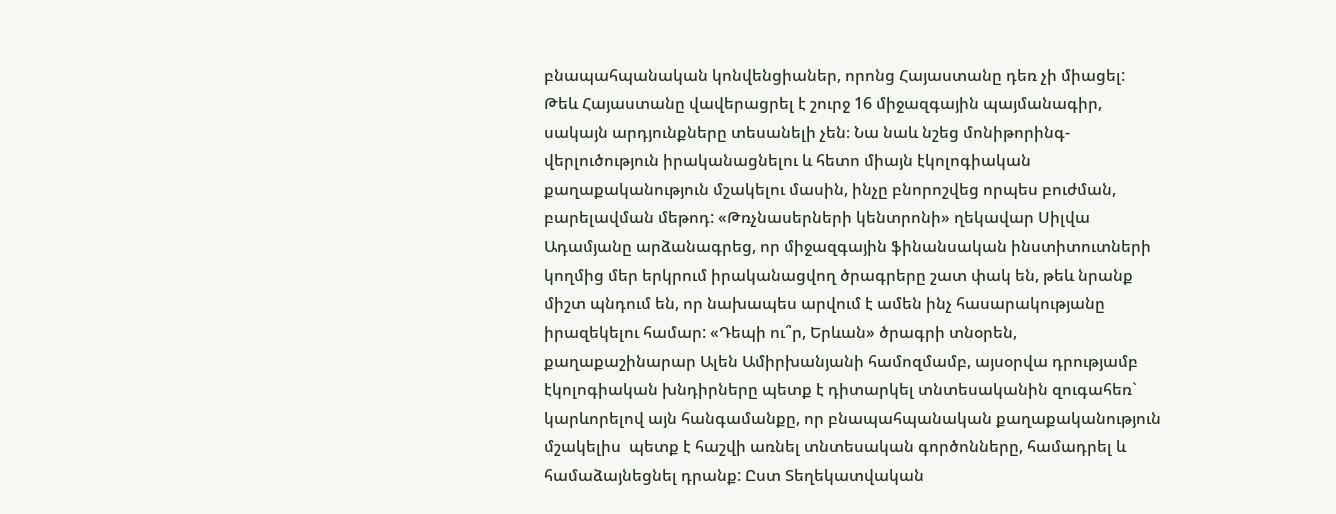բնապահպանական կոնվենցիաներ, որոնց Հայաստանը դեռ չի միացել: Թեև Հայաստանը վավերացրել է շուրջ 16 միջազգային պայմանագիր, սակայն արդյունքները տեսանելի չեն։ Նա նաև նշեց մոնիթորինգ-վերլուծություն իրականացնելու և հետո միայն էկոլոգիական քաղաքականություն մշակելու մասին, ինչը բնորոշվեց որպես բուժման, բարելավման մեթոդ: «Թռչնասերների կենտրոնի» ղեկավար Սիլվա Ադամյանը արձանագրեց, որ միջազգային ֆինանսական ինստիտուտների կողմից մեր երկրում իրականացվող ծրագրերը շատ փակ են, թեև նրանք միշտ պնդում են, որ նախապես արվում է ամեն ինչ հասարակությանը իրազեկելու համար: «Դեպի ու՞ր, Երևան» ծրագրի տնօրեն, քաղաքաշինարար Ալեն Ամիրխանյանի համոզմամբ, այսօրվա դրությամբ էկոլոգիական խնդիրները պետք է դիտարկել տնտեսականին զուգահեռ` կարևորելով այն հանգամանքը, որ բնապահպանական քաղաքականություն մշակելիս  պետք է հաշվի առնել տնտեսական գործոնները, համադրել և համաձայնեցնել դրանք: Ըստ Տեղեկատվական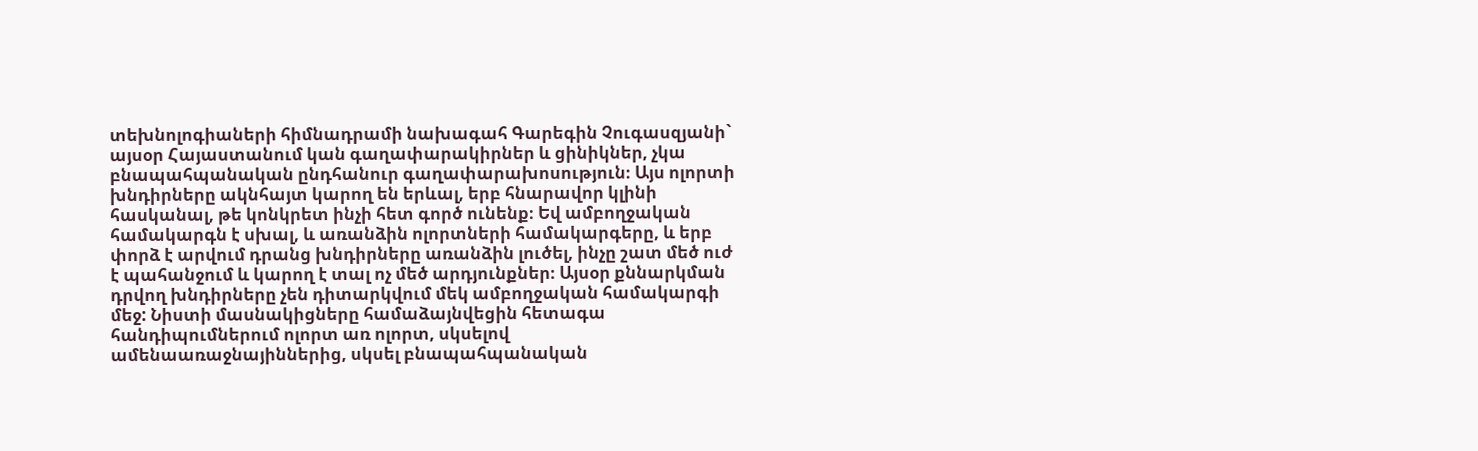տեխնոլոգիաների հիմնադրամի նախագահ Գարեգին Չուգասզյանի` այսօր Հայաստանում կան գաղափարակիրներ և ցինիկներ, չկա բնապահպանական ընդհանուր գաղափարախոսություն։ Այս ոլորտի խնդիրները ակնհայտ կարող են երևալ, երբ հնարավոր կլինի հասկանալ, թե կոնկրետ ինչի հետ գործ ունենք։ Եվ ամբողջական համակարգն է սխալ, և առանձին ոլորտների համակարգերը, և երբ փորձ է արվում դրանց խնդիրները առանձին լուծել, ինչը շատ մեծ ուժ է պահանջում և կարող է տալ ոչ մեծ արդյունքներ։ Այսօր քննարկման դրվող խնդիրները չեն դիտարկվում մեկ ամբողջական համակարգի մեջ: Նիստի մասնակիցները համաձայնվեցին հետագա հանդիպումներում ոլորտ առ ոլորտ, սկսելով ամենաառաջնայիններից, սկսել բնապահպանական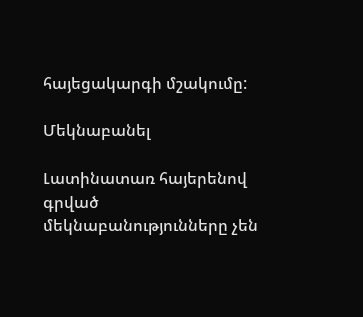հայեցակարգի մշակումը:

Մեկնաբանել

Լատինատառ հայերենով գրված մեկնաբանությունները չեն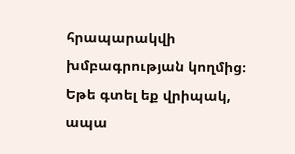հրապարակվի խմբագրության կողմից։
Եթե գտել եք վրիպակ, ապա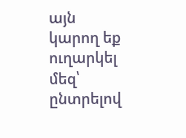այն կարող եք ուղարկել մեզ՝ ընտրելով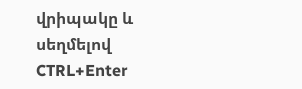վրիպակը և սեղմելով CTRL+Enter